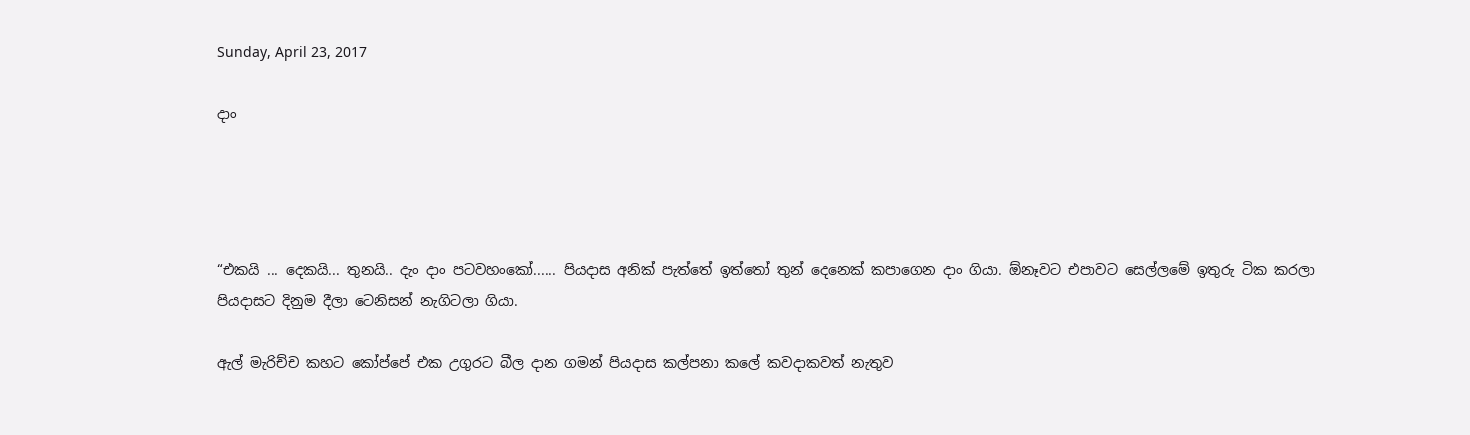Sunday, April 23, 2017

දාං




“එකයි ... දෙකයි... තුනයි.. දැං දාං පටවහංකෝ...... පියදාස අනික් පැත්තේ ඉත්තෝ තුන් දෙනෙක් කපාගෙන දාං ගියා. ඕනෑවට එපාවට සෙල්ලමේ ඉතුරු ටික කරලා පියදාසට දිනුම දීලා ටෙනිසන් නැගිටලා ගියා.

ඇල් මැරිච්ච කහට කෝප්පේ එක උගුරට බීල දාන ගමන් පියදාස කල්පනා කලේ කවදාකවත් නැතුව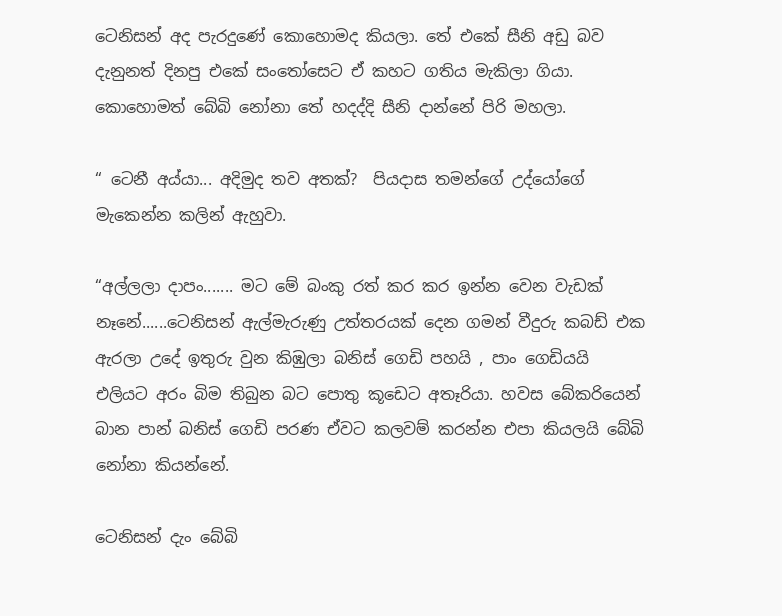ටෙනිසන් අද පැරදුණේ කොහොමද කියලා. තේ එකේ සීනි අඩු බව දැනුනත් දිනපු එකේ සංතෝසෙට ඒ කහට ගතිය මැකිලා ගියා. කොහොමත් බේබි නෝනා තේ හදද්දි සීනි දාන්නේ පිරි මහලා.

“ ටෙනී අය්යා... අදිමුද තව අතක්?  පියදාස තමන්ගේ උද්යෝගේ මැකෙන්න කලින් ඇහුවා.

“අල්ලලා දාපං....... මට මේ බංකු රත් කර කර ඉන්න වෙන වැඩක් නෑනේ......ටෙනිසන් ඇල්මැරුණු උත්තරයක් දෙන ගමන් වීදුරු කබඩ් එක ඇරලා උදේ ඉතුරු වුන කිඹුලා බනිස් ගෙඩි පහයි , පාං ගෙඩියයි එලියට අරං බිම තිබුන බට පොතු කූඩෙට අතෑරියා. හවස බේකරියෙන් බාන පාන් බනිස් ගෙඩි පරණ ඒවට කලවම් කරන්න එපා කියලයි බේබි නෝනා කියන්නේ.

ටෙනිසන් දැං බේබි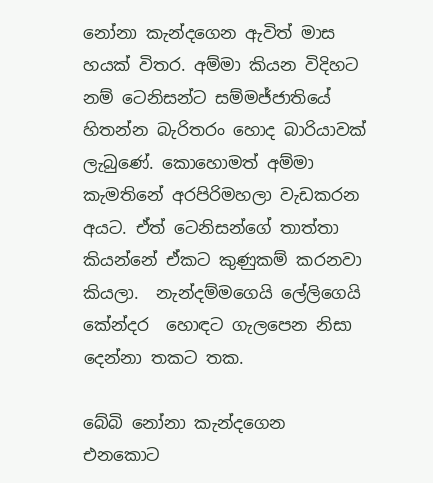නෝනා කැන්දගෙන ඇවිත් මාස හයක් විතර. අම්මා කියන විදිහට නම් ටෙනිසන්ට සම්මජ්ජාතියේ හිතන්න බැරිතරං හොද බාරියාවක් ලැබුණේ. කොහොමත් අම්මා කැමතිනේ අරපිරිමහලා වැඩකරන අයට. ඒත් ටෙනිසන්ගේ තාත්තා කියන්නේ ඒකට කුණුකම් කරනවා කියලා.  නැන්දම්මගෙයි ලේලිගෙයි කේන්දර  හොඳට ගැලපෙන නිසා දෙන්නා තකට තක.

බේබි නෝනා කැන්දගෙන එනකොට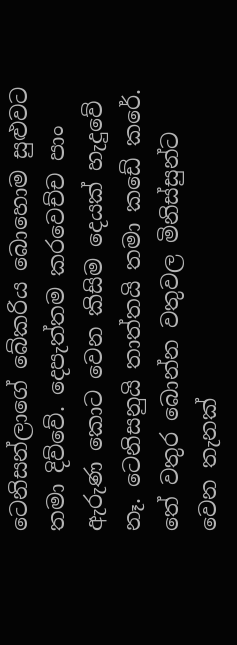ටෙනිසන්ලාගේ බේකරිය බොහොම සුළුවට තමා දිව්වේ. දෙපැත්තම කරවෙච්ච පාං ඇරුණ කොට වෙන කිසිම දෙයක් හැදුවේ නෑ. ටෙනිසනුයි තාත්තයි තමා කඩේ කරේ. තේ වතුර බොන්න වතුවල මිනිස්සුන්ට වෙන තැනක්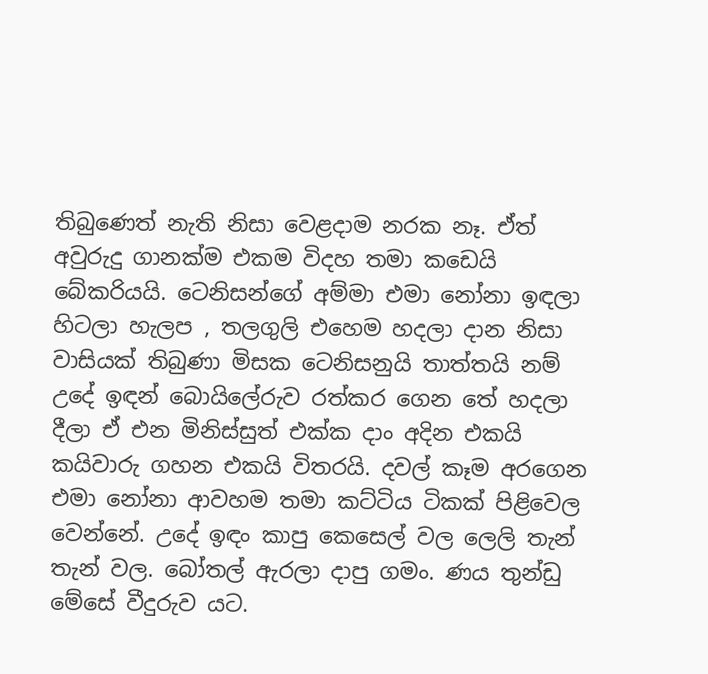තිබුණෙත් නැති නිසා වෙළදාම නරක නෑ. ඒත් අවුරුදු ගානක්ම එකම විදහ තමා කඩෙයි බේකරියයි. ටෙනිසන්ගේ අම්මා එමා නෝනා ඉඳලා හිටලා හැලප , තලගුලි එහෙම හදලා දාන නිසා වාසියක් තිබුණා මිසක ටෙනිසනුයි තාත්තයි නම් උදේ ඉඳන් බොයිලේරුව රත්කර ගෙන තේ හදලා දීලා ඒ එන මිනිස්සුත් එක්ක දාං අදින එකයි කයිවාරු ගහන එකයි විතරයි. දවල් කෑම අරගෙන එමා නෝනා ආවහම තමා කට්ටිය ටිකක් පිළිවෙල වෙන්නේ. උදේ ඉඳං කාපු කෙසෙල් වල ලෙලි තැන් තැන් වල. බෝතල් ඇරලා දාපු ගමං. ණය තුන්ඩු මේසේ වීදුරුව යට.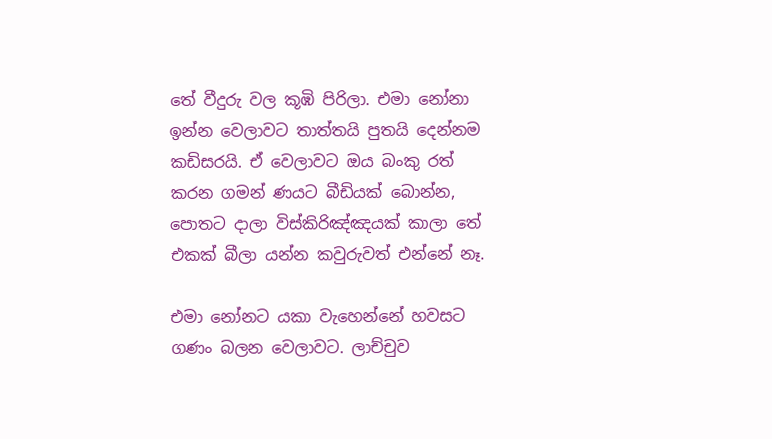තේ වීදුරු වල කූඹි පිරිලා. එමා නෝනා ඉන්න වෙලාවට තාත්තයි පුතයි දෙන්නම කඩිසරයි. ඒ වෙලාවට ඔය බංකු රත් කරන ගමන් ණයට බීඩියක් බොන්න, පොතට දාලා විස්කිරිඤ්ඤයක් කාලා තේ එකක් බීලා යන්න කවුරුවත් එන්නේ නෑ.

එමා නෝනට යකා වැහෙන්නේ හවසට ගණං බලන වෙලාවට. ලාච්චුව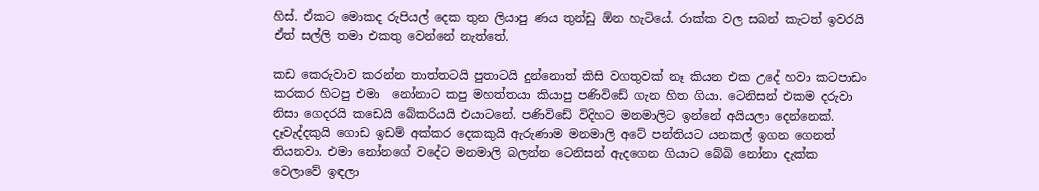හිස්. ඒකට මොකද රුපියල් දෙක තුන ලියාපු ණය තුන්ඩු ඕන හැටියේ. රාක්ක වල සබන් කැටත් ඉවරයි ඒත් සල්ලි තමා එකතු වෙන්නේ නැත්තේ.

කඩ කෙරුවාව කරන්න තාත්තටයි පුතාටයි දුන්නොත් කිසි වගතුවක් නෑ කියන එක උදේ හවා කටපාඩං කරකර හිටපු එමා  නෝනාට කපු මහත්තයා කියාපු පණිවිඩේ ගැන හිත ගියා. ටෙනිසන් එකම දරුවා නිසා ගෙදරයි කඩෙයි බේකරියයි එයාටනේ. පණිවිඩේ විදිහට මනමාලිට ඉන්නේ අයියලා දෙන්නෙක්. දෑවැද්දකුයි ගොඩ ඉඩම් අක්කර දෙකකුයි ඇරුණාම මනමාලි අටේ පන්තියට යනකල් ඉගන ගෙනත් තියනවා. එමා නෝනගේ වදේට මනමාලි බලන්න ටෙනිසන් ඇදගෙන ගියාට බේබි නෝනා දැක්ක වෙලාවේ ඉඳලා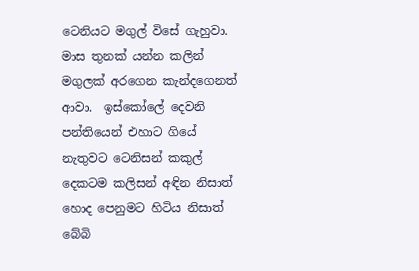ටෙනියට මගුල් විසේ ගැහුවා. මාස තුනක් යන්න කලින් මගුලක් අරගෙන කැන්දගෙනත් ආවා.  ඉස්කෝලේ දෙවනි පන්තියෙන් එහාට ගියේ නැතුවට ටෙනිසන් කකුල් දෙකටම කලිසන් අඳින නිසාත් හොද පෙනුමට හිටිය නිසාත් බේබි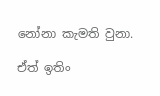නෝනා කැමති වුනා.

ඒත් ඉතිං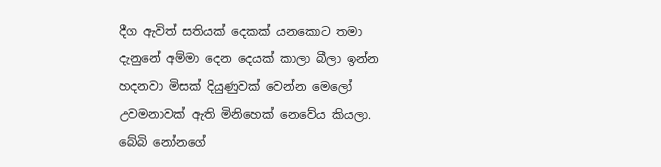දීග ඇවිත් සතියක් දෙකක් යනකොට තමා දැනුනේ අම්මා දෙන දෙයක් කාලා බීලා ඉන්න හදනවා මිසක් දියුණුවක් වෙන්න මෙලෝ උවමනාවක් ඇති මිනිහෙක් නෙවේය කියලා. බේබි නෝනගේ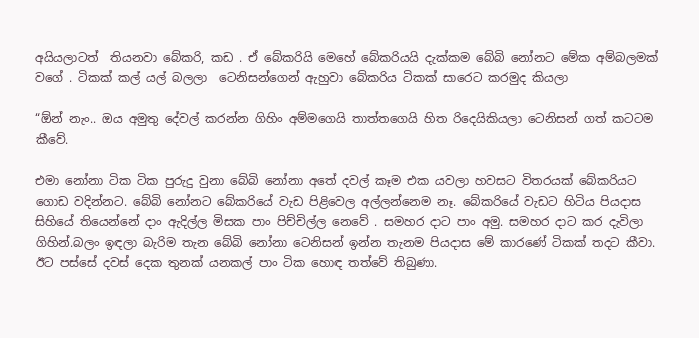අයියලාටත්  තියනවා බේකරි, කඩ . ඒ බේකරියි මෙහේ බේකරියයි දැක්කම බේබි නෝනට මේක අම්බලමක් වගේ . ටිකක් කල් යල් බලලා  ටෙනිසන්ගෙන් ඇහුවා බේකරිය ටිකක් සාරෙට කරමුද කියලා

“ඕන් නැං.. ඔය අමුතු දේවල් කරන්න ගිහිං අම්මගෙයි තාත්තගෙයි හිත රිදෙයිකියලා ටෙනිසන් ගත් කටටම කීවේ.

එමා නෝනා ටික ටික පුරුදු වුනා බේබි නෝනා අතේ දවල් කෑම එක යවලා හවසට විතරයක් බේකරියට ගොඩ වදින්නට. බේබි නෝනට බේකරියේ වැඩ පිළිවෙල අල්ලන්නෙම නෑ. බේකරියේ වැඩට හිටිය පියදාස සිහියේ තියෙන්නේ දාං ඇදිල්ල මිසක පාං පිච්චිල්ල නෙවේ . සමහර දාට පාං අමු. සමහර දාට කර දැවිලා ගිහින්.බලං ඉඳලා බැරිම තැන බේබි නෝනා ටෙනිසන් ඉන්න තැනම පියදාස මේ කාරණේ ටිකක් තදට කීවා. ඊට පස්සේ දවස් දෙක තුනක් යනකල් පාං ටික හොඳ තත්වේ තිබුණා.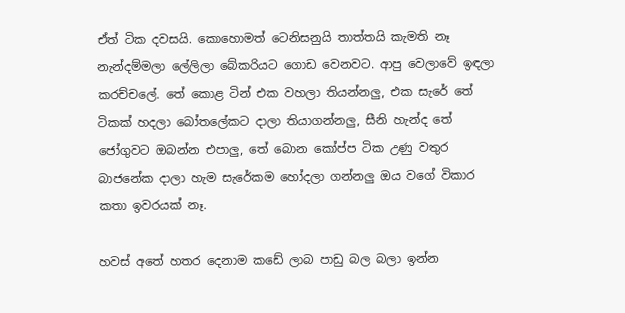ඒත් ටික දවසයි. කොහොමත් ටෙනිසනුයි තාත්තයි කැමති නෑ නැන්දම්මලා ලේලිලා බේකරියට ගොඩ වෙනවට. ආපු වෙලාවේ ඉඳලා කරච්චලේ. තේ කොළ ටින් එක වහලා තියන්නලු, එක සැරේ තේ ටිකක් හදලා බෝතලේකට දාලා තියාගන්නලු, සීනි හැන්ද තේ ජෝගුවට ඔබන්න එපාලු, තේ බොන කෝප්ප ටික උණු වතුර බාජනේක දාලා හැම සැරේකම හෝදලා ගන්නලු ඔය වගේ විකාර කතා ඉවරයක් නෑ.

හවස් අතේ හතර දෙනාම කඩේ ලාබ පාඩු බල බලා ඉන්න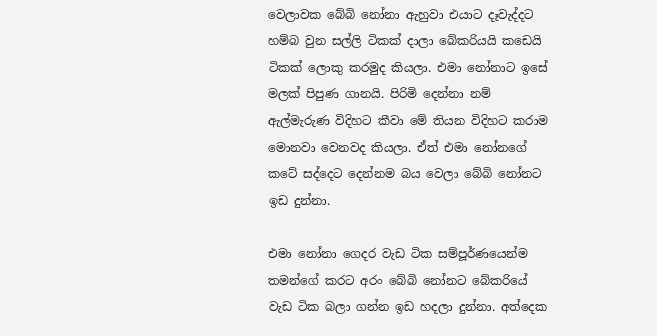වෙලාවක බේබි නෝනා ඇහුවා එයාට දෑවැද්දට හම්බ වුන සල්ලි ටිකක් දාලා බේකරියයි කඩෙයි ටිකක් ලොකු කරමුද කියලා. එමා නෝනාට ඉසේ මලක් පිපුණ ගානයි. පිරිමි දෙන්නා නම් ඇල්මැරුණ විදිහට කීවා මේ තියන විදිහට කරාම මොනවා වෙනවද කියලා. ඒත් එමා නෝනගේ කටේ සද්දෙට දෙන්නම බය වෙලා බේබි නෝනට ඉඩ දුන්නා.

එමා නෝනා ගෙදර වැඩ ටික සම්පූර්ණයෙන්ම තමන්ගේ කරට අරං බේබි නෝනට බේකරියේ වැඩ ටික බලා ගන්න ඉඩ හදලා දුන්නා. අත්දෙක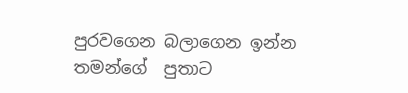පුරවගෙන බලාගෙන ඉන්න තමන්ගේ  පුතාට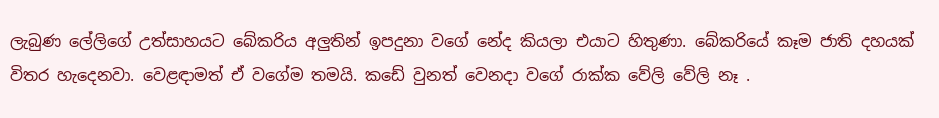ලැබුණ ලේලිගේ උත්සාහයට බේකරිය අලුතින් ඉපදුනා වගේ නේද කියලා එයාට හිතුණා. බේකරියේ කෑම ජාති දහයක් විතර හැදෙනවා. වෙළඳාමත් ඒ වගේම තමයි. කඩේ වුනත් වෙනදා වගේ රාක්ක වේලි වේලි නෑ .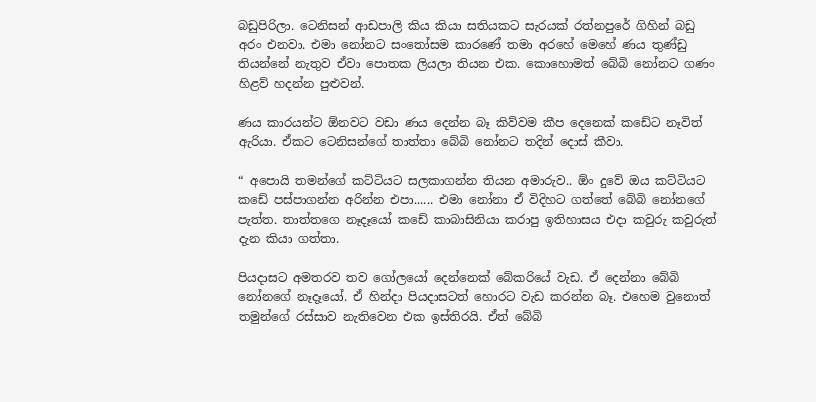බඩුපිරිලා. ටෙනිසන් ආඩපාලි කිය කියා සතියකට සැරයක් රත්නපුරේ ගිහින් බඩු අරං එනවා. එමා නෝනට සංතෝසම කාරණේ තමා අරහේ මෙහේ ණය තුණ්ඩු තියන්නේ නැතුව ඒවා පොතක ලියලා තියන එක. කොහොමත් බේබි නෝනට ගණං හිළව් හදන්න පුළුවන්.

ණය කාරයන්ට ඕනවට වඩා ණය දෙන්න බෑ කිව්වම කීප දෙනෙක් කඩේට නෑවිත් ඇරියා. ඒකට ටෙනිසන්ගේ තාත්තා බේබි නෝනට තදින් දොස් කීවා.

“ අපොයි තමන්ගේ කට්ටියට සලකාගන්න තියන අමාරුව.. ඕං දුවේ ඔය කට්ටියට කඩේ පස්පාගන්න අරින්න එපා...... එමා නෝනා ඒ විදිහට ගත්තේ බේබි නෝනගේ පැත්ත. තාත්තගෙ නෑදෑයෝ කඩේ කාබාසිනියා කරාපු ඉතිහාසය එදා කවුරු කවුරුත් දැන කියා ගත්තා.

පියදාසට අමතරව තව ගෝලයෝ දෙන්නෙක් බේකරියේ වැඩ. ඒ දෙන්නා බේබි නෝනගේ නෑදෑයෝ. ඒ හින්දා පියදාසටත් හොරට වැඩ කරන්න බෑ. එහෙම වුනොත් තමුන්ගේ රස්සාව නැතිවෙන එක ඉස්තිරයි. ඒත් බේබි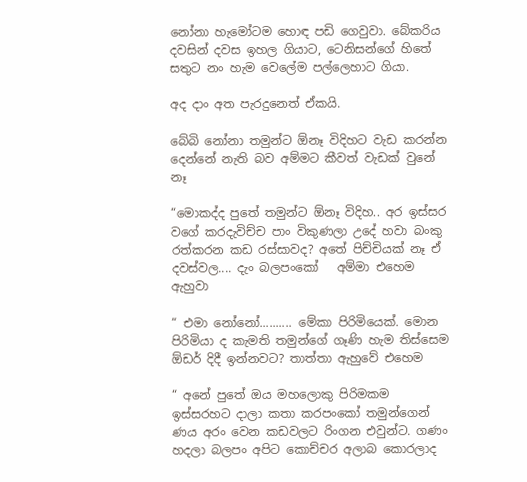නෝනා හැමෝටම හොඳ පඩි ගෙවුවා. බේකරිය දවසින් දවස ඉහල ගියාට, ටෙනිසන්ගේ හිතේ සතුට නං හැම වෙලේම පල්ලෙහාට ගියා.

අද දාං අත පැරදුනෙත් ඒකයි.

බේබි නෝනා තමුන්ට ඕනෑ විදිහට වැඩ කරන්න දෙන්නේ නැති බව අම්මට කීවත් වැඩක් වුනේ නෑ

“මොකද්ද පුතේ තමුන්ට ඕනෑ විදිහ.. අර ඉස්සර වගේ කරදැවිච්ච පාං විකුණලා උදේ හවා බංකු රත්කරන කඩ රස්සාවද? අතේ පිච්චියක් නෑ ඒ දවස්වල.... දැං බලපංකෝ   අම්මා එහෙම ඇහුවා

“ එමා නෝනෝ.......... මේකා පිරිමියෙක්. මොන පිරිමියා ද කැමති තමුන්ගේ ගෑණි හැම තිස්සෙම ඕඩර් දිදී ඉන්නවට? තාත්තා ඇහුවේ එහෙම‍

“ අනේ පුතේ ඔය මහලොකු පිරිමකම ඉස්සරහට දාලා කතා කරපංකෝ තමුන්ගෙන් ණය අරං වෙන කඩවලට රිංගන එවුන්ට. ගණං හදලා බලපං අපිට කොච්චර අලාබ කොරලාද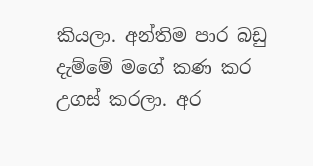කියලා. අන්තිම පාර බඩු දැම්මේ මගේ කණ කර උගස් කරලා. අර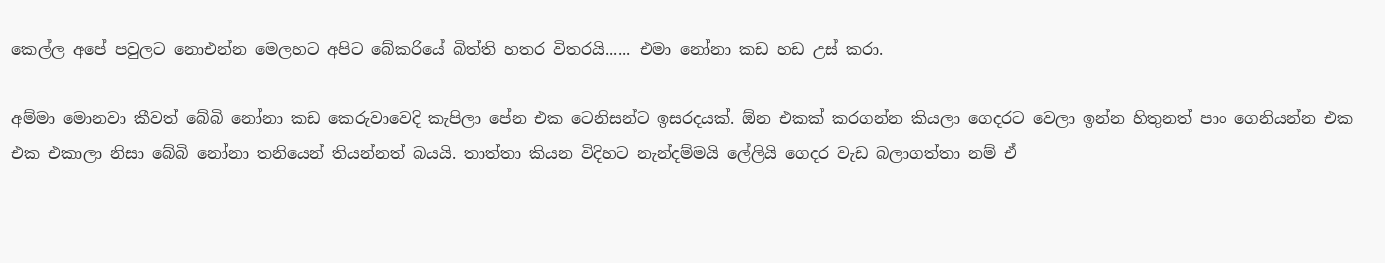කෙල්ල අපේ පවුලට නොඑන්න මෙලහට අපිට බේකරියේ බිත්ති හතර විතරයි...... එමා නෝනා කඩ හඩ උස් කරා.

අම්මා මොනවා කීවත් බේබි නෝනා කඩ කෙරුවාවෙදි කැපිලා පේන එක ටෙනිසන්ට ඉසරදයක්. ඕන එකක් කරගන්න කියලා ගෙදරට වෙලා ඉන්න හිතුනත් පාං ගෙනියන්න එක එක එකාලා නිසා බේබි නෝනා තනියෙන් තියන්නත් බයයි. තාත්තා කියන විදිහට නැන්දම්මයි ලේලියි ගෙදර වැඩ බලාගත්තා නම් ඒ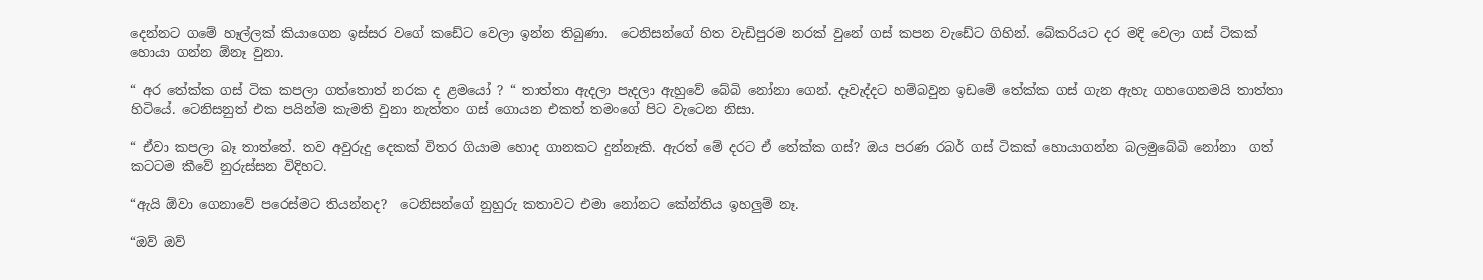දෙන්නට ගමේ හෑල්ලක් කියාගෙන ඉස්සර වගේ කඩේට වෙලා ඉන්න තිබුණා.  ටෙනිසන්ගේ හිත වැඩිපුරම නරක් වුනේ ගස් කපන වැඩේට ගිහින්. බේකරියට දර මදි වෙලා ගස් ටිකක් හොයා ගන්න ඕනෑ වුනා.

“ අර තේක්ක ගස් ටික කපලා ගත්තොත් නරක ද ළමයෝ ? “ තාත්තා ඇදලා පැදලා ඇහුවේ බේබි නෝනා ගෙන්. දෑවැද්දට හම්බවුන ඉඩමේ තේක්ක ගස් ගැන ඇහැ ගහගෙනමයි තාත්තා හිටියේ. ටෙනිසනුත් එක පයින්ම කැමති වුනා නැත්තං ගස් ගොයන එකත් තමංගේ පිට වැටෙන නිසා.

“ ඒවා කපලා බෑ තාත්තේ. තව අවුරුදු දෙකක් විතර ගියාම හොද ගානකට දුන්නෑකි. ඇරත් මේ දරට ඒ තේක්ක ගස්? ඔය පරණ රබර් ගස් ටිකක් හොයාගන්න බලමුබේබි නෝනා  ගත් කටටම කීවේ නුරුස්සන විදිහට.

“ඇයි ඕවා ගෙනාවේ පරෙස්මට තියන්නද?  ටෙනිසන්ගේ නුහුරු කතාවට එමා නෝනට කේන්තිය ඉහලුම් නෑ.

“ඔව් ඔව්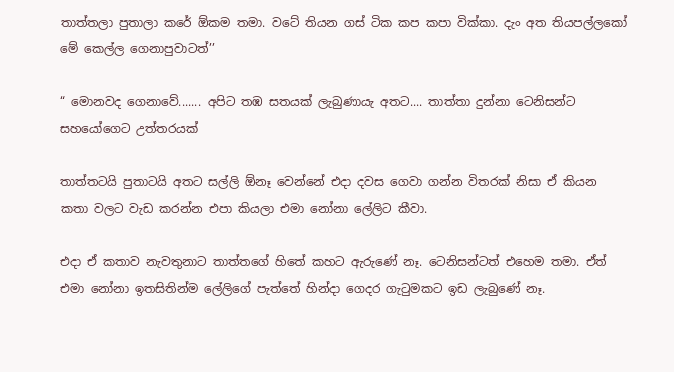තාත්තලා පුතාලා කරේ ඕකම තමා. වටේ තියන ගස් ටික කප කපා වික්කා. දැං අත තියපල්ලකෝ මේ කෙල්ල ගෙනාපුවාටත්’’

“ මොනවද ගෙනාවේ....... අපිට තඹ සතයක් ලැබුණායැ අතට.... තාත්තා දුන්නා ටෙනිසන්ට සහයෝගෙට උත්තරයක්

තාත්තටයි පුතාටයි අතට සල්ලි ඕනෑ වෙන්නේ එදා දවස ගෙවා ගන්න විතරක් නිසා ඒ කියන කතා වලට වැඩ කරන්න එපා කියලා එමා නෝනා ලේලිට කීවා.

එදා ඒ කතාව නැවතුනාට තාත්තගේ හිතේ කහට ඇරුණේ නෑ. ටෙනිසන්ටත් එහෙම තමා. ඒත් එමා නෝනා ඉතසිතින්ම ලේලිගේ පැත්තේ හින්දා ගෙදර ගැටුමකට ඉඩ ලැබුණේ නෑ.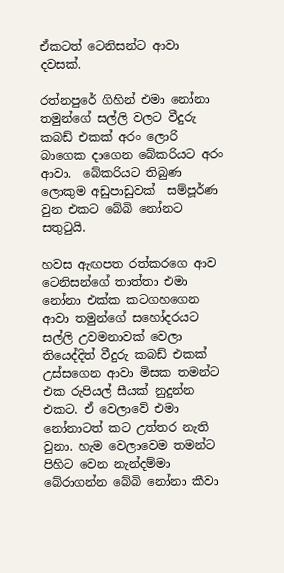ඒකටත් ටෙනිසන්ට ආවා දවසක්.

රත්නපුරේ ගිහින් එමා නෝනා තමුන්ගේ සල්ලි වලට වීදුරු කබඩ් එකක් අරං ලොරි බාගෙක දාගෙන බේකරියට අරං ආවා.  බේකරියට තිබුණ ලොකුම අඩුපාඩුවක්  සම්පූර්ණ වුන එකට බේබි නෝනට සතුටුයි.

හවස ඇඟපත රත්කරගෙ ආව ටෙනිසන්ගේ තාත්තා එමා නෝනා එක්ක කටගහගෙන ආවා තමුන්ගේ සහෝදරයට සල්ලි උවමනාවක් වෙලා තියෙද්දිත් වීදුරු කබඩ් එකක් උස්සගෙන ආවා මිසක තමන්ට එක රුපියල් සීයක් නුදුන්න එකට. ඒ වෙලාවේ එමා නෝනාටත් කට උත්තර නැති වුනා. හැම වෙලාවෙම තමන්ට පිහිට වෙන නැන්දම්මා බේරාගන්න බේබි නෝනා කීවා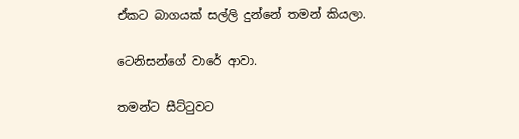ඒකට බාගයක් සල්ලි දුන්නේ තමන් කියලා.

ටෙනිසන්ගේ වාරේ ආවා.

තමන්ට සීට්ටුවට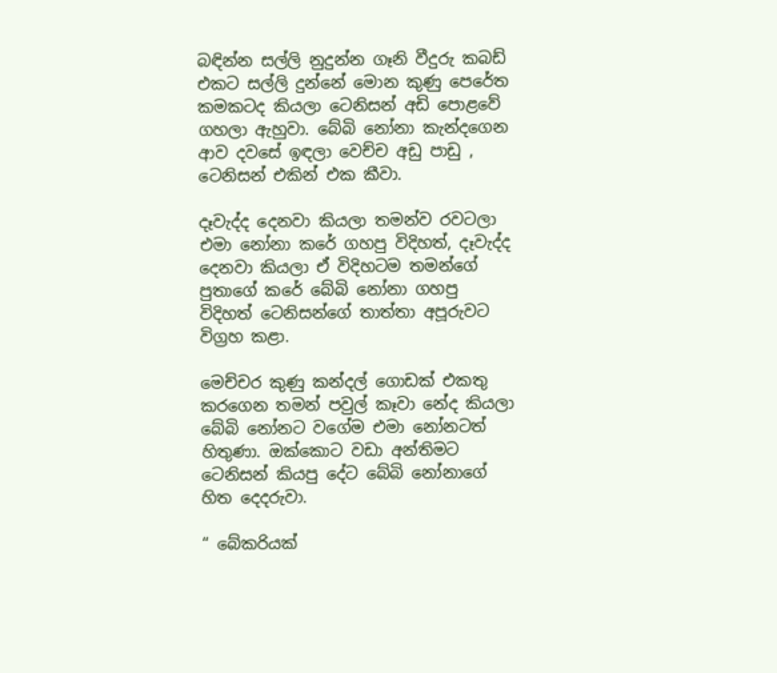බඳින්න සල්ලි නුදුන්න ගෑනි වීදුරු කබඩ් එකට සල්ලි දුන්නේ මොන කුණු පෙරේත කමකටද කියලා ටෙනිසන් අඩි පොළවේ ගහලා ඇහුවා. බේබි නෝනා කැන්දගෙන ආව දවසේ ඉඳලා වෙච්ච අඩු පාඩු , ටෙනිසන් එකින් එක කීවා.

දෑවැද්ද දෙනවා කියලා තමන්ව රවටලා එමා නෝනා කරේ ගහපු විදිහත්, දෑවැද්ද දෙනවා කියලා ඒ විදිහටම තමන්ගේ පුතාගේ කරේ බේබි නෝනා ගහපු විදිහත් ටෙනිසන්ගේ තාත්තා අපූරුවට විග්‍රහ කළා.

මෙච්චර කුණු කන්දල් ගොඩක් එකතු කරගෙන තමන් පවුල් කෑවා නේද කියලා බේබි නෝනට වගේම එමා නෝනටත් හිතුණා. ඔක්කොට වඩා අන්තිමට ටෙනිසන් කියපු දේට බේබි නෝනාගේ හිත දෙදරුවා.

“ බේකරියක්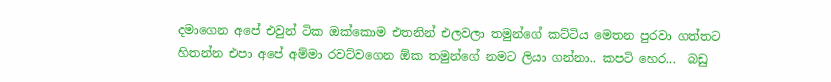දමාගෙන අපේ එවුන් ටික ඔක්කොම එතනින් එලවලා තමුන්ගේ කට්ටිය මෙතන පුරවා ගත්තට හිතන්න එපා අපේ අම්මා රවට්වගෙන ඕක තමුන්ගේ නමට ලියා ගන්නා.. කපටි හෙර...  බඩු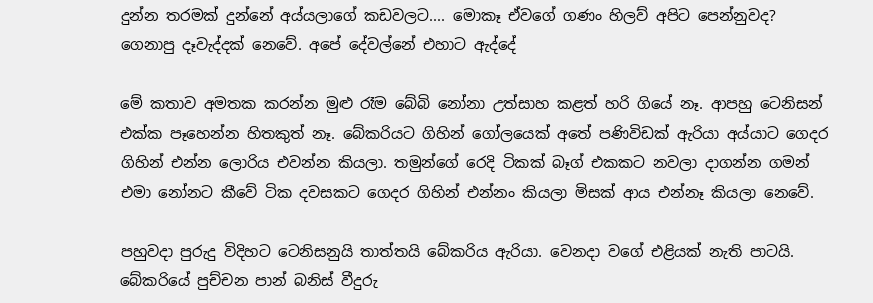දුන්න තරමක් දුන්නේ අය්යලාගේ කඩවලට.... මොකෑ ඒවගේ ගණං හිලව් අපිට පෙන්නුවද? ගෙනාපු දෑවැද්දක් නෙවේ. අපේ දේවල්නේ එහාට ඇද්දේ

මේ කතාව අමතක කරන්න මුළු රෑම බේබි නෝනා උත්සාහ කළත් හරි ගියේ නෑ. ආපහු ටෙනිසන් එක්ක පෑහෙන්න හිතකුත් නෑ. බේකරියට ගිහින් ගෝලයෙක් අතේ පණිවිඩක් ඇරියා අය්යාට ගෙදර ගිහින් එන්න ලොරිය එවන්න කියලා. තමුන්ගේ රෙදි ටිකක් බෑග් එකකට නවලා දාගන්න ගමන් එමා නෝනට කීවේ ටික දවසකට ගෙදර ගිහින් එන්නං කියලා මිසක් ආය එන්නෑ කියලා නෙවේ.

පහුවදා පුරුදු විදිහට ටෙනිසනුයි තාත්තයි බේකරිය ඇරියා. වෙනදා වගේ එළියක් නැති පාටයි. බේකරියේ පුච්චන පාන් බනිස් වීදුරු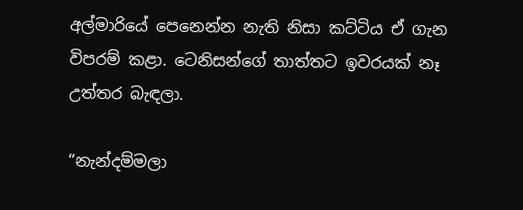අල්මාරියේ පෙනෙන්න නැති නිසා කට්ටිය ඒ ගැන විපරම් කළා. ටෙනිසන්ගේ තාත්තට ඉවරයක් නෑ උත්තර බැඳලා.

“නැන්දම්මලා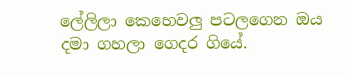ලේලිලා කෙහෙවලු පටලගෙන ඔය දමා ගහලා ගෙදර ගියේ.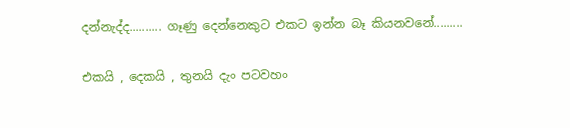දන්නැද්ද.......... ගෑණු දෙන්නෙකුට එකට ඉන්න බෑ කියනවනේ.........

එකයි , දෙකයි , තුනයි දැං පටවහං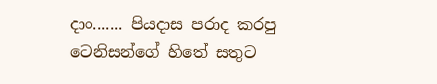දාං....... පියදාස පරාද කරපු ටෙනිසන්ගේ හිතේ සතුට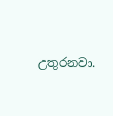උතුරනවා.